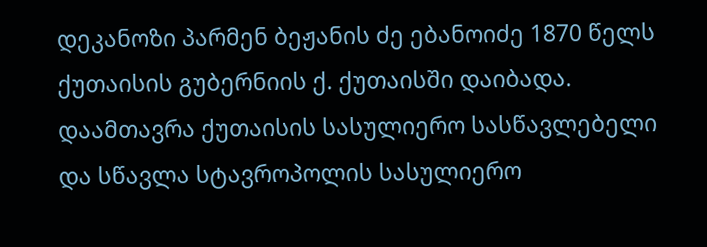დეკანოზი პარმენ ბეჟანის ძე ებანოიძე 1870 წელს ქუთაისის გუბერნიის ქ. ქუთაისში დაიბადა. დაამთავრა ქუთაისის სასულიერო სასწავლებელი და სწავლა სტავროპოლის სასულიერო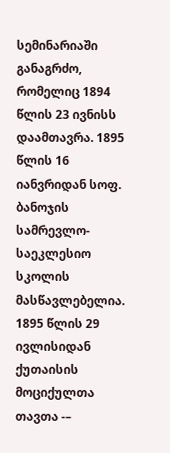სემინარიაში განაგრძო, რომელიც 1894 წლის 23 ივნისს დაამთავრა. 1895 წლის 16 იანვრიდან სოფ. ბანოჯის სამრევლო-საეკლესიო სკოლის მასწავლებელია. 1895 წლის 29 ივლისიდან ქუთაისის მოციქულთა თავთა -–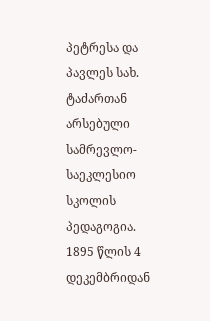პეტრესა და პავლეს სახ. ტაძართან არსებული სამრევლო-საეკლესიო სკოლის პედაგოგია. 1895 წლის 4 დეკემბრიდან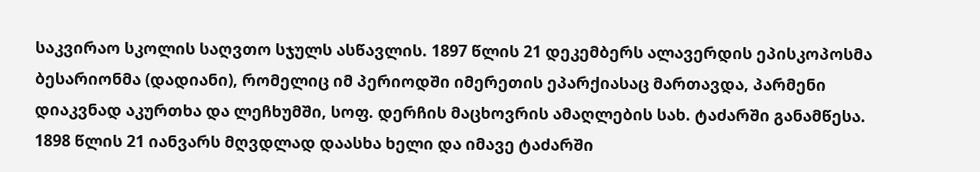საკვირაო სკოლის საღვთო სჯულს ასწავლის. 1897 წლის 21 დეკემბერს ალავერდის ეპისკოპოსმა ბესარიონმა (დადიანი), რომელიც იმ პერიოდში იმერეთის ეპარქიასაც მართავდა, პარმენი დიაკვნად აკურთხა და ლეჩხუმში, სოფ. დერჩის მაცხოვრის ამაღლების სახ. ტაძარში განამწესა. 1898 წლის 21 იანვარს მღვდლად დაასხა ხელი და იმავე ტაძარში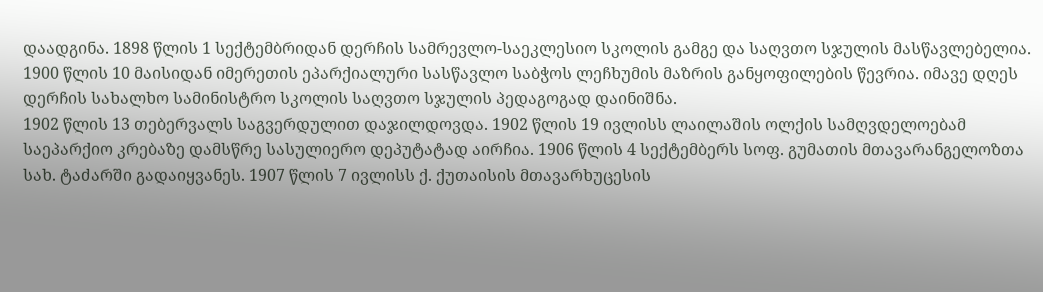დაადგინა. 1898 წლის 1 სექტემბრიდან დერჩის სამრევლო-საეკლესიო სკოლის გამგე და საღვთო სჯულის მასწავლებელია. 1900 წლის 10 მაისიდან იმერეთის ეპარქიალური სასწავლო საბჭოს ლეჩხუმის მაზრის განყოფილების წევრია. იმავე დღეს დერჩის სახალხო სამინისტრო სკოლის საღვთო სჯულის პედაგოგად დაინიშნა.
1902 წლის 13 თებერვალს საგვერდულით დაჯილდოვდა. 1902 წლის 19 ივლისს ლაილაშის ოლქის სამღვდელოებამ საეპარქიო კრებაზე დამსწრე სასულიერო დეპუტატად აირჩია. 1906 წლის 4 სექტემბერს სოფ. გუმათის მთავარანგელოზთა სახ. ტაძარში გადაიყვანეს. 1907 წლის 7 ივლისს ქ. ქუთაისის მთავარხუცესის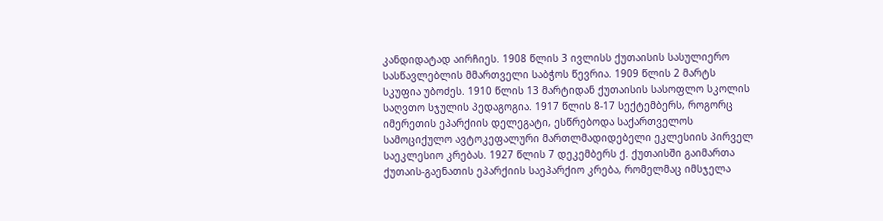კანდიდატად აირჩიეს. 1908 წლის 3 ივლისს ქუთაისის სასულიერო სასწავლებლის მმართველი საბჭოს წევრია. 1909 წლის 2 მარტს სკუფია უბოძეს. 1910 წლის 13 მარტიდან ქუთაისის სასოფლო სკოლის საღვთო სჯულის პედაგოგია. 1917 წლის 8-17 სექტემბერს, როგორც იმერეთის ეპარქიის დელეგატი, ესწრებოდა საქართველოს სამოციქულო ავტოკეფალური მართლმადიდებელი ეკლესიის პირველ საეკლესიო კრებას. 1927 წლის 7 დეკემბერს ქ. ქუთაისში გაიმართა ქუთაის-გაენათის ეპარქიის საეპარქიო კრება, რომელმაც იმსჯელა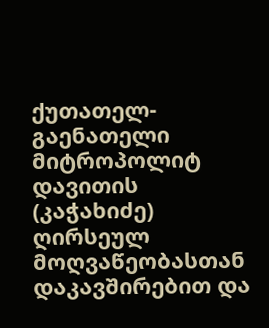ქუთათელ-გაენათელი მიტროპოლიტ დავითის (კაჭახიძე) ღირსეულ მოღვაწეობასთან დაკავშირებით და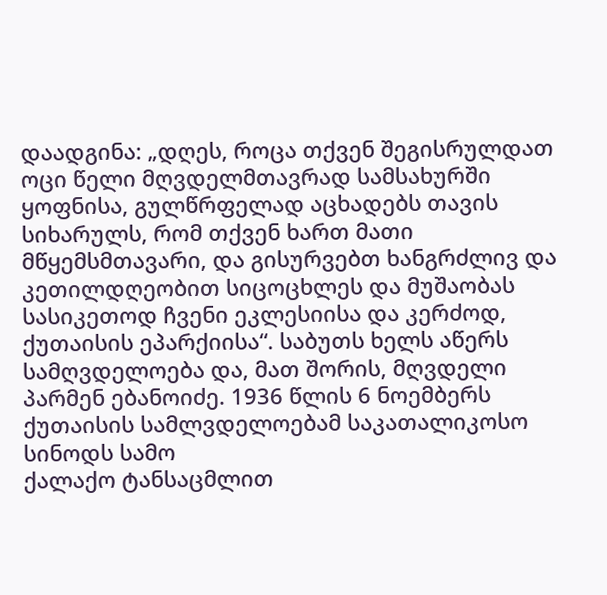დაადგინა: „დღეს, როცა თქვენ შეგისრულდათ ოცი წელი მღვდელმთავრად სამსახურში ყოფნისა, გულწრფელად აცხადებს თავის სიხარულს, რომ თქვენ ხართ მათი მწყემსმთავარი, და გისურვებთ ხანგრძლივ და კეთილდღეობით სიცოცხლეს და მუშაობას სასიკეთოდ ჩვენი ეკლესიისა და კერძოდ, ქუთაისის ეპარქიისა“. საბუთს ხელს აწერს სამღვდელოება და, მათ შორის, მღვდელი პარმენ ებანოიძე. 1936 წლის 6 ნოემბერს ქუთაისის სამლვდელოებამ საკათალიკოსო სინოდს სამო
ქალაქო ტანსაცმლით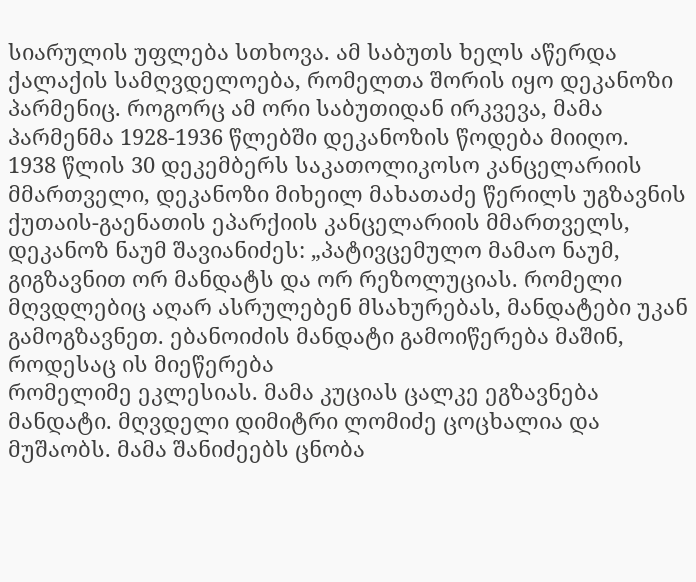სიარულის უფლება სთხოვა. ამ საბუთს ხელს აწერდა ქალაქის სამღვდელოება, რომელთა შორის იყო დეკანოზი პარმენიც. როგორც ამ ორი საბუთიდან ირკვევა, მამა პარმენმა 1928-1936 წლებში დეკანოზის წოდება მიიღო.
1938 წლის 30 დეკემბერს საკათოლიკოსო კანცელარიის მმართველი, დეკანოზი მიხეილ მახათაძე წერილს უგზავნის ქუთაის-გაენათის ეპარქიის კანცელარიის მმართველს, დეკანოზ ნაუმ შავიანიძეს: „პატივცემულო მამაო ნაუმ, გიგზავნით ორ მანდატს და ორ რეზოლუციას. რომელი მღვდლებიც აღარ ასრულებენ მსახურებას, მანდატები უკან გამოგზავნეთ. ებანოიძის მანდატი გამოიწერება მაშინ, როდესაც ის მიეწერება
რომელიმე ეკლესიას. მამა კუციას ცალკე ეგზავნება მანდატი. მღვდელი დიმიტრი ლომიძე ცოცხალია და მუშაობს. მამა შანიძეებს ცნობა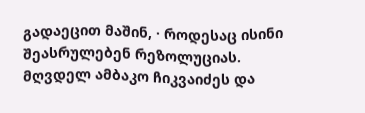გადაეცით მაშინ, · როდესაც ისინი შეასრულებენ რეზოლუციას. მღვდელ ამბაკო ჩიკვაიძეს და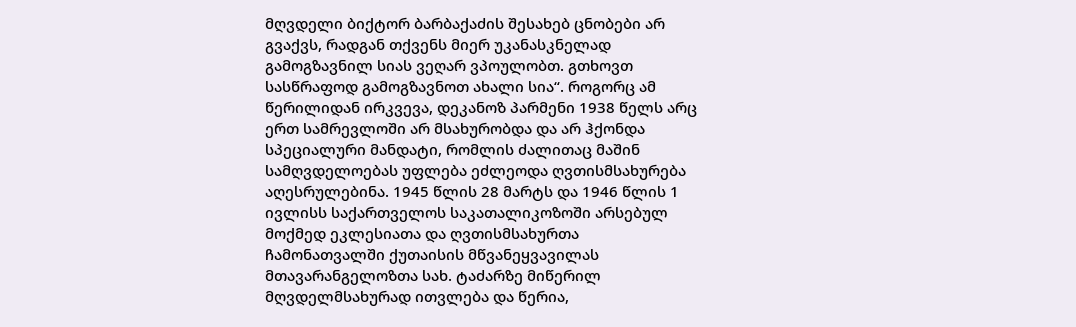მღვდელი ბიქტორ ბარბაქაძის შესახებ ცნობები არ გვაქვს, რადგან თქვენს მიერ უკანასკნელად გამოგზავნილ სიას ვეღარ ვპოულობთ. გთხოვთ სასწრაფოდ გამოგზავნოთ ახალი სია“. როგორც ამ წერილიდან ირკვევა, დეკანოზ პარმენი 1938 წელს არც ერთ სამრევლოში არ მსახურობდა და არ ჰქონდა სპეციალური მანდატი, რომლის ძალითაც მაშინ სამღვდელოებას უფლება ეძლეოდა ღვთისმსახურება აღესრულებინა. 1945 წლის 28 მარტს და 1946 წლის 1 ივლისს საქართველოს საკათალიკოზოში არსებულ მოქმედ ეკლესიათა და ღვთისმსახურთა ჩამონათვალში ქუთაისის მწვანეყვავილას მთავარანგელოზთა სახ. ტაძარზე მიწერილ მღვდელმსახურად ითვლება და წერია,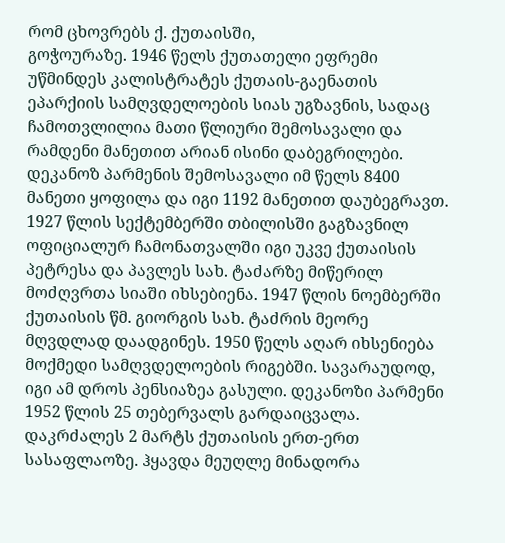რომ ცხოვრებს ქ. ქუთაისში,
გოჭოურაზე. 1946 წელს ქუთათელი ეფრემი უწმინდეს კალისტრატეს ქუთაის-გაენათის ეპარქიის სამღვდელოების სიას უგზავნის, სადაც ჩამოთვლილია მათი წლიური შემოსავალი და რამდენი მანეთით არიან ისინი დაბეგრილები. დეკანოზ პარმენის შემოსავალი იმ წელს 8400 მანეთი ყოფილა და იგი 1192 მანეთით დაუბეგრავთ. 1927 წლის სექტემბერში თბილისში გაგზავნილ ოფიციალურ ჩამონათვალში იგი უკვე ქუთაისის პეტრესა და პავლეს სახ. ტაძარზე მიწერილ მოძღვრთა სიაში იხსებიენა. 1947 წლის ნოემბერში ქუთაისის წმ. გიორგის სახ. ტაძრის მეორე მღვდლად დაადგინეს. 1950 წელს აღარ იხსენიება მოქმედი სამღვდელოების რიგებში. სავარაუდოდ, იგი ამ დროს პენსიაზეა გასული. დეკანოზი პარმენი 1952 წლის 25 თებერვალს გარდაიცვალა. დაკრძალეს 2 მარტს ქუთაისის ერთ-ერთ სასაფლაოზე. ჰყავდა მეუღლე მინადორა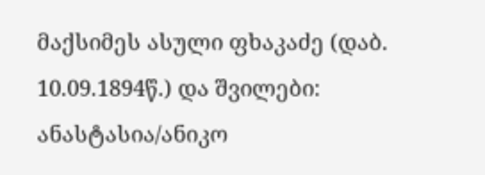მაქსიმეს ასული ფხაკაძე (დაბ. 10.09.1894წ.) და შვილები: ანასტასია/ანიკო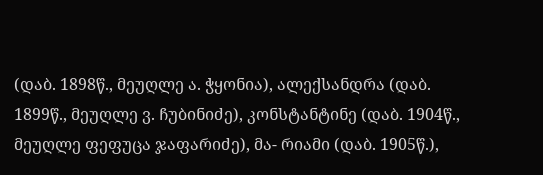(დაბ. 1898წ., მეუღლე ა. ჭყონია), ალექსანდრა (დაბ. 1899წ., მეუღლე ვ. ჩუბინიძე), კონსტანტინე (დაბ. 1904წ., მეუღლე ფეფუცა ჯაფარიძე), მა- რიამი (დაბ. 1905წ.),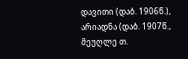დავითი (დაბ. 1906წ.), არიადნა (დაბ. 1907წ., მეუღლე თ.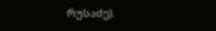რუსაძე).